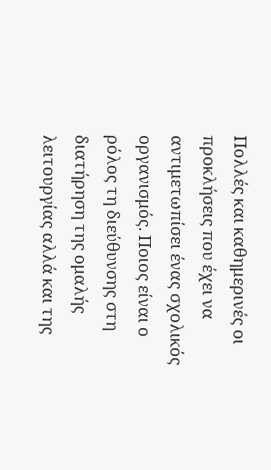Πολλές και καθημερινές οι προκλήσεις που έχει να αντιμετωπίσει ένας σχολικός οργανισμός. Ποιος είναι ο ρόλος τη διεύθυνσης στη διατήρηση της ομαλής λειτουργίας αλλά και της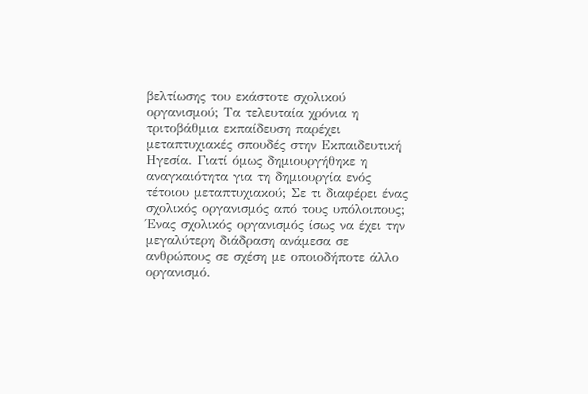βελτίωσης του εκάστοτε σχολικού οργανισμού; Τα τελευταία χρόνια η τριτοβάθμια εκπαίδευση παρέχει μεταπτυχιακές σπουδές στην Εκπαιδευτική Ηγεσία. Γιατί όμως δημιουργήθηκε η αναγκαιότητα για τη δημιουργία ενός τέτοιου μεταπτυχιακού; Σε τι διαφέρει ένας σχολικός οργανισμός από τους υπόλοιπους;
Ένας σχολικός οργανισμός ίσως να έχει την μεγαλύτερη διάδραση ανάμεσα σε ανθρώπους σε σχέση με οποιοδήποτε άλλο οργανισμό.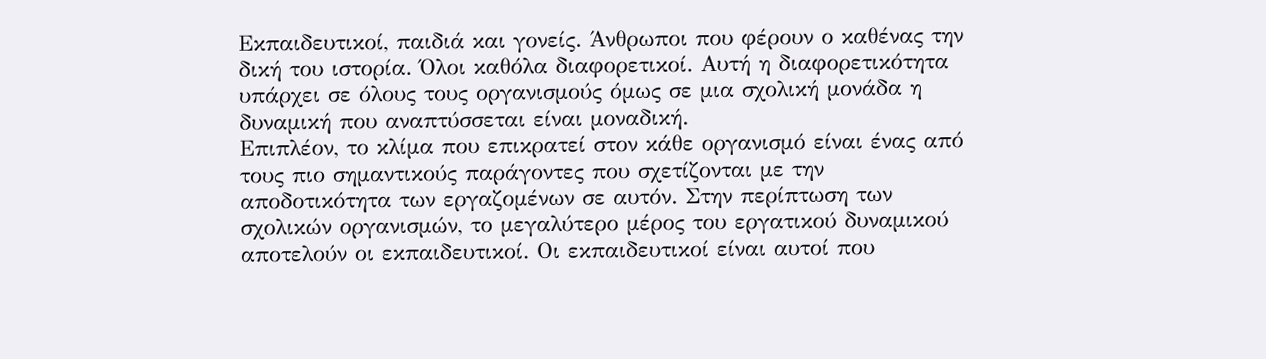Εκπαιδευτικοί, παιδιά και γονείς. Άνθρωποι που φέρουν ο καθένας την δική του ιστορία. Όλοι καθόλα διαφορετικοί. Αυτή η διαφορετικότητα υπάρχει σε όλους τους οργανισμούς όμως σε μια σχολική μονάδα η δυναμική που αναπτύσσεται είναι μοναδική.
Επιπλέον, το κλίμα που επικρατεί στον κάθε οργανισμό είναι ένας από τους πιο σημαντικούς παράγοντες που σχετίζονται με την αποδοτικότητα των εργαζομένων σε αυτόν. Στην περίπτωση των σχολικών οργανισμών, το μεγαλύτερο μέρος του εργατικού δυναμικού αποτελούν οι εκπαιδευτικοί. Οι εκπαιδευτικοί είναι αυτοί που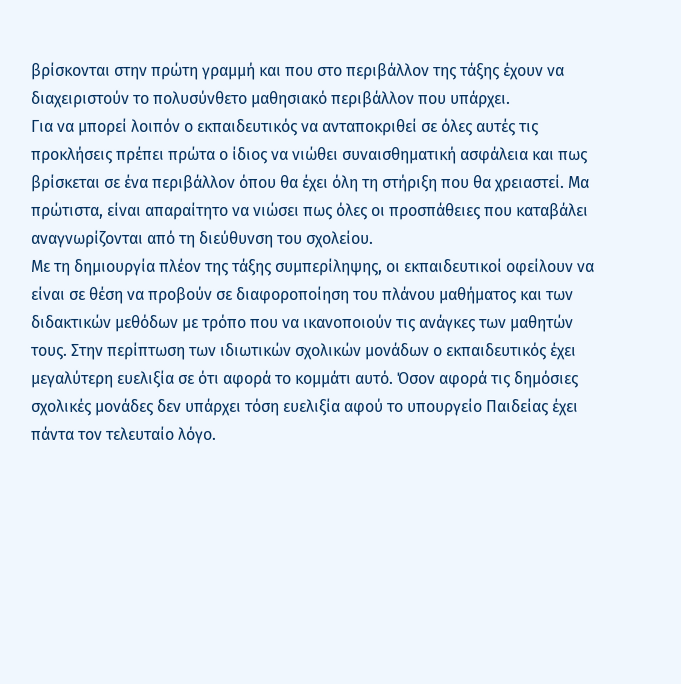βρίσκονται στην πρώτη γραμμή και που στο περιβάλλον της τάξης έχουν να διαχειριστούν το πολυσύνθετο μαθησιακό περιβάλλον που υπάρχει.
Για να μπορεί λοιπόν ο εκπαιδευτικός να ανταποκριθεί σε όλες αυτές τις προκλήσεις πρέπει πρώτα ο ίδιος να νιώθει συναισθηματική ασφάλεια και πως βρίσκεται σε ένα περιβάλλον όπου θα έχει όλη τη στήριξη που θα χρειαστεί. Μα πρώτιστα, είναι απαραίτητο να νιώσει πως όλες οι προσπάθειες που καταβάλει αναγνωρίζονται από τη διεύθυνση του σχολείου.
Με τη δημιουργία πλέον της τάξης συμπερίληψης, οι εκπαιδευτικοί οφείλουν να είναι σε θέση να προβούν σε διαφοροποίηση του πλάνου μαθήματος και των διδακτικών μεθόδων με τρόπο που να ικανοποιούν τις ανάγκες των μαθητών τους. Στην περίπτωση των ιδιωτικών σχολικών μονάδων ο εκπαιδευτικός έχει μεγαλύτερη ευελιξία σε ότι αφορά το κομμάτι αυτό. Όσον αφορά τις δημόσιες σχολικές μονάδες δεν υπάρχει τόση ευελιξία αφού το υπουργείο Παιδείας έχει πάντα τον τελευταίο λόγο.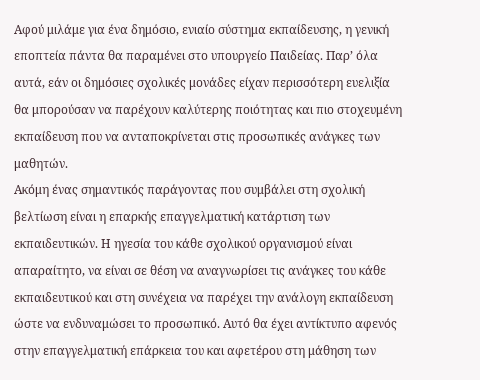Αφού μιλάμε για ένα δημόσιο, ενιαίο σύστημα εκπαίδευσης, η γενική εποπτεία πάντα θα παραμένει στο υπουργείο Παιδείας. Παρ’ όλα αυτά, εάν οι δημόσιες σχολικές μονάδες είχαν περισσότερη ευελιξία θα μπορούσαν να παρέχουν καλύτερης ποιότητας και πιο στοχευμένη εκπαίδευση που να ανταποκρίνεται στις προσωπικές ανάγκες των μαθητών.
Ακόμη ένας σημαντικός παράγοντας που συμβάλει στη σχολική βελτίωση είναι η επαρκής επαγγελματική κατάρτιση των εκπαιδευτικών. Η ηγεσία του κάθε σχολικού οργανισμού είναι απαραίτητο, να είναι σε θέση να αναγνωρίσει τις ανάγκες του κάθε εκπαιδευτικού και στη συνέχεια να παρέχει την ανάλογη εκπαίδευση ώστε να ενδυναμώσει το προσωπικό. Αυτό θα έχει αντίκτυπο αφενός στην επαγγελματική επάρκεια του και αφετέρου στη μάθηση των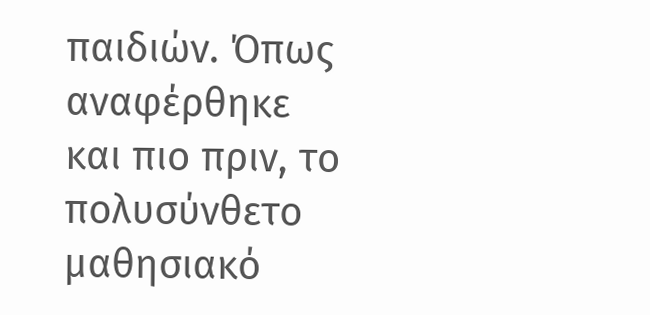παιδιών. Όπως αναφέρθηκε και πιο πριν, το πολυσύνθετο μαθησιακό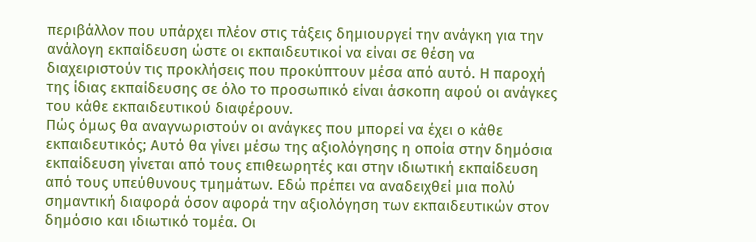περιβάλλον που υπάρχει πλέον στις τάξεις δημιουργεί την ανάγκη για την ανάλογη εκπαίδευση ώστε οι εκπαιδευτικοί να είναι σε θέση να διαχειριστούν τις προκλήσεις που προκύπτουν μέσα από αυτό. Η παροχή της ίδιας εκπαίδευσης σε όλο το προσωπικό είναι άσκοπη αφού οι ανάγκες του κάθε εκπαιδευτικού διαφέρουν.
Πώς όμως θα αναγνωριστούν οι ανάγκες που μπορεί να έχει ο κάθε εκπαιδευτικός; Αυτό θα γίνει μέσω της αξιολόγησης η οποία στην δημόσια εκπαίδευση γίνεται από τους επιθεωρητές και στην ιδιωτική εκπαίδευση από τους υπεύθυνους τμημάτων. Εδώ πρέπει να αναδειχθεί μια πολύ σημαντική διαφορά όσον αφορά την αξιολόγηση των εκπαιδευτικών στον δημόσιο και ιδιωτικό τομέα. Οι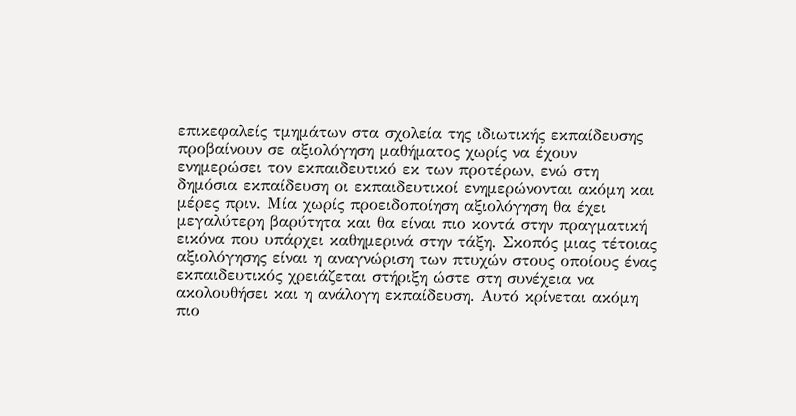επικεφαλείς τμημάτων στα σχολεία της ιδιωτικής εκπαίδευσης προβαίνουν σε αξιολόγηση μαθήματος χωρίς να έχουν ενημερώσει τον εκπαιδευτικό εκ των προτέρων, ενώ στη δημόσια εκπαίδευση οι εκπαιδευτικοί ενημερώνονται ακόμη και μέρες πριν. Μία χωρίς προειδοποίηση αξιολόγηση θα έχει μεγαλύτερη βαρύτητα και θα είναι πιο κοντά στην πραγματική εικόνα που υπάρχει καθημερινά στην τάξη. Σκοπός μιας τέτοιας αξιολόγησης είναι η αναγνώριση των πτυχών στους οποίους ένας εκπαιδευτικός χρειάζεται στήριξη ώστε στη συνέχεια να ακολουθήσει και η ανάλογη εκπαίδευση. Αυτό κρίνεται ακόμη πιο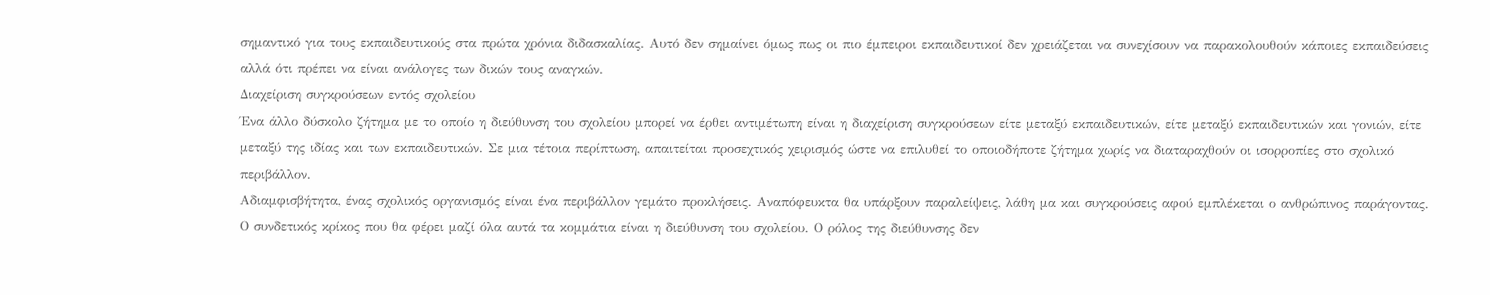σημαντικό για τους εκπαιδευτικούς στα πρώτα χρόνια διδασκαλίας. Αυτό δεν σημαίνει όμως πως οι πιο έμπειροι εκπαιδευτικοί δεν χρειάζεται να συνεχίσουν να παρακολουθούν κάποιες εκπαιδεύσεις αλλά ότι πρέπει να είναι ανάλογες των δικών τους αναγκών.
Διαχείριση συγκρούσεων εντός σχολείου
Ένα άλλο δύσκολο ζήτημα με το οποίο η διεύθυνση του σχολείου μπορεί να έρθει αντιμέτωπη είναι η διαχείριση συγκρούσεων είτε μεταξύ εκπαιδευτικών, είτε μεταξύ εκπαιδευτικών και γονιών, είτε μεταξύ της ιδίας και των εκπαιδευτικών. Σε μια τέτοια περίπτωση, απαιτείται προσεχτικός χειρισμός ώστε να επιλυθεί το οποιοδήποτε ζήτημα χωρίς να διαταραχθούν οι ισορροπίες στο σχολικό περιβάλλον.
Αδιαμφισβήτητα, ένας σχολικός οργανισμός είναι ένα περιβάλλον γεμάτο προκλήσεις. Αναπόφευκτα θα υπάρξουν παραλείψεις, λάθη μα και συγκρούσεις αφού εμπλέκεται ο ανθρώπινος παράγοντας. Ο συνδετικός κρίκος που θα φέρει μαζί όλα αυτά τα κομμάτια είναι η διεύθυνση του σχολείου. Ο ρόλος της διεύθυνσης δεν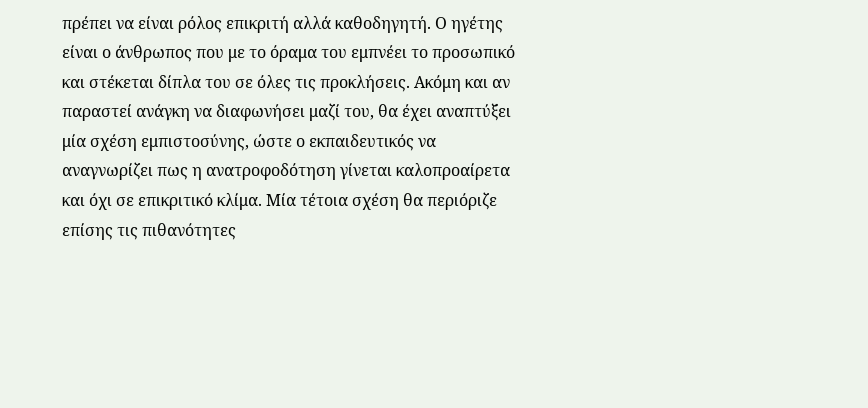πρέπει να είναι ρόλος επικριτή αλλά καθοδηγητή. Ο ηγέτης είναι ο άνθρωπος που με το όραμα του εμπνέει το προσωπικό και στέκεται δίπλα του σε όλες τις προκλήσεις. Ακόμη και αν παραστεί ανάγκη να διαφωνήσει μαζί του, θα έχει αναπτύξει μία σχέση εμπιστοσύνης, ώστε ο εκπαιδευτικός να αναγνωρίζει πως η ανατροφοδότηση γίνεται καλοπροαίρετα και όχι σε επικριτικό κλίμα. Μία τέτοια σχέση θα περιόριζε επίσης τις πιθανότητες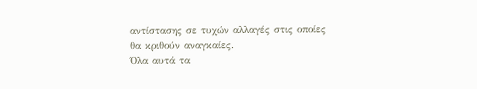αντίστασης σε τυχών αλλαγές στις οποίες θα κριθούν αναγκαίες.
Όλα αυτά τα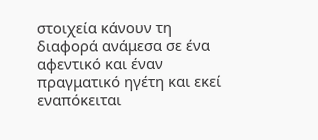στοιχεία κάνουν τη διαφορά ανάμεσα σε ένα αφεντικό και έναν πραγματικό ηγέτη και εκεί εναπόκειται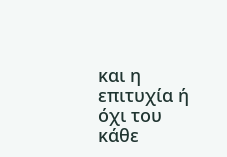και η επιτυχία ή όχι του κάθε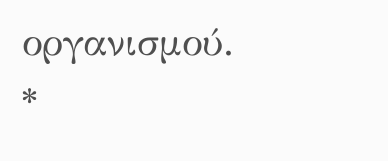οργανισμού.
*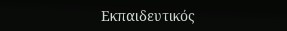Εκπαιδευτικός